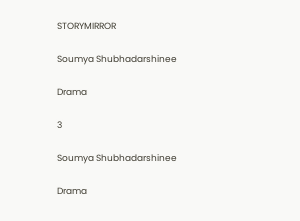STORYMIRROR

Soumya Shubhadarshinee

Drama

3

Soumya Shubhadarshinee

Drama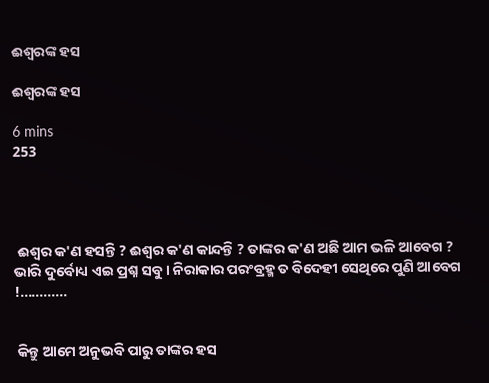ଈଶ୍ବରଙ୍କ ହସ

ଈଶ୍ବରଙ୍କ ହସ

6 mins
253




 ଈଶ୍ୱର କ'ଣ ହସନ୍ତି ? ଈଶ୍ବର କ'ଣ କାନ୍ଦନ୍ତି ? ତାଙ୍କର କ'ଣ ଅଛି ଆମ ଭଳି ଆବେଗ ? ଭାରି ଦୁର୍ବୋଧ୍ୟ ଏଇ ପ୍ରଶ୍ନ ସବୁ । ନିରାକାର ପରଂବ୍ରହ୍ମ ତ ବିଦେହୀ ସେଥିରେ ପୁଣି ଆବେଗ !............


 କିନ୍ତୁ ଆମେ ଅନୁଭବି ପାରୁ ତାଙ୍କର ହସ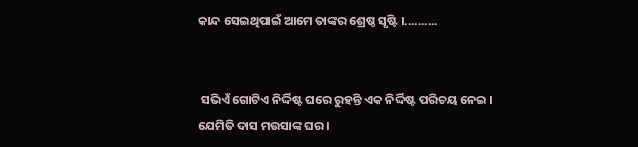କାନ୍ଦ ସେଇଥିପାଇଁ ଆମେ ତାଙ୍କର ଶ୍ରେଷ୍ଠ ସୃଷ୍ଟି ।..........


 ସଭିଏଁ ଗୋଟିଏ ନିର୍ଦ୍ଦିଷ୍ଟ ଘରେ ରୁହନ୍ତି ଏକ ନିର୍ଦ୍ଦିଷ୍ଟ ପରିଚୟ ନେଇ । ଯେମିତି ଦାସ ମଉସାଙ୍କ ଘର ।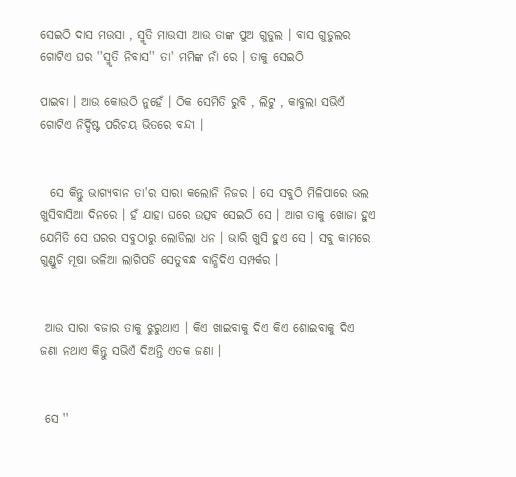ସେଇଠି ଦାସ ମଉସା , ସ୍ମୃତି ମାଉସୀ ଆଉ ତାଙ୍କ ପୁଅ ଗୁଡୁଲ । ବାସ ଗୁଡୁଲର ଗୋଟିଏ ଘର ''ସ୍ମୃତି ନିବାସ'' ତା' ମମିଙ୍କ ନାଁ ରେ । ତାକୁ ସେଇଠି

ପାଇବା । ଆଉ କୋଉଠି ନୁହେଁ । ଠିକ ସେମିତି ରୁବି , ଲିଟୁ , କାବୁଲା ସଭିଏଁ ଗୋଟିଏ ନିର୍ଦ୍ଦିଷ୍ଟ ପରିଚୟ ଭିତରେ ବନ୍ଦୀ ।


  ସେ କିନ୍ତୁ ଭାଗ୍ୟବାନ ତା'ର ସାରା କଲୋନି ନିଜର । ସେ ସବୁଠି ମିଳିପାରେ ଭଲ ଖୁସିବାସିଆ ଦିନରେ । ହଁ ଯାହା ଘରେ ଉତ୍ସବ ସେଇଠି ସେ । ଆଗ ତାକୁ ଖୋଜା ହୁଏ ଯେମିତି ସେ ଘରର ସବୁଠାରୁ ଲୋଡିଲା ଧନ । ଭାରି ଖୁସି ହୁଏ ସେ । ସବୁ କାମରେ ଗୁଣ୍ଡୁଚି ମୂଷା ଭଳିଆ ଲାଗିପଡି ସେତୁବନ୍ଧ ବାନ୍ଧିଦିଏ ସମ୍ପର୍କର ।


 ଆଉ ସାରା ବଜାର ତାକୁ ଝୁରୁଥାଏ । କିଏ ଖାଇବାକୁ ଦିଏ କିଏ ଶୋଇବାକୁ ଦିଏ ଜଣା ନଥାଏ କିନ୍ତୁ ସଭିଏଁ ଦିଅନ୍ତି ଏତକ ଜଣା ।


 ସେ ''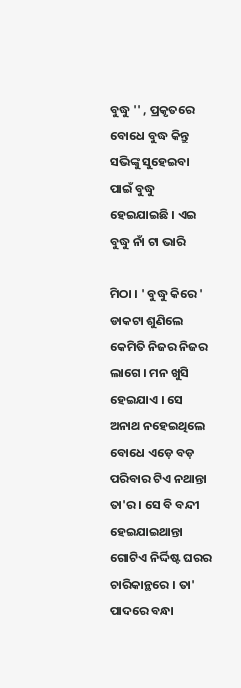ବୁଦ୍ଧୁ '' , ପ୍ରକୃତରେ ବୋଧେ ବୁଦ୍ଧ କିନ୍ତୁ ସଭିଙ୍କୁ ସୁହେଇବା ପାଇଁ ବୁଦ୍ଧୁ ହେଇଯାଇଛି । ଏଇ ବୁଦ୍ଧୁ ନାଁ ଟା ଭାରି

ମିଠା । ' ବୁଦ୍ଧୁ କିରେ ' ଡାକଟା ଶୁଣିଲେ କେମିତି ନିଜର ନିଜର ଲାଗେ । ମନ ଖୁସି ହେଇଯାଏ । ସେ ଅନାଥ ନହେଇଥିଲେ ବୋଧେ ଏଡ଼େ ବଡ଼ ପରିବାର ଟିଏ ନଥାନ୍ତା ତା'ର । ସେ ବି ବନ୍ଦୀ ହେଇଯାଇଥାନ୍ତା ଗୋଟିଏ ନିର୍ଦ୍ଦିଷ୍ଟ ଘରର ଚାରିକାନ୍ଥରେ । ତା' ପାଦରେ ବନ୍ଧା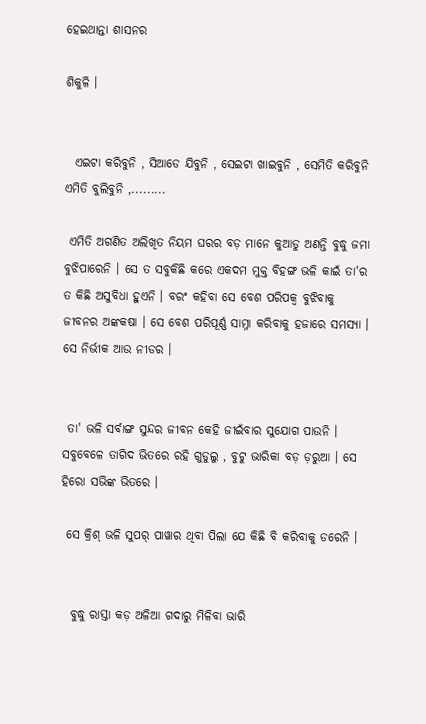ହେଇଥାନ୍ତା ଶାସନର

ଶିକୁଳି ।


  ଏଇଟା କରିବୁନି , ସିଆଡେ ଯିବୁନି , ସେଇଟା ଖାଇବୁନି , ସେମିତି କରିବୁନି ଏମିତି ବୁଲିବୁନି ,.........

 ଏମିତି ଅଗଣିତ ଅଲିଖିତ ନିୟମ ଘରର ବଡ଼ ମାନେ କୁଆଡୁ ଅଣନ୍ତି ବୁଦ୍ଧୁ ଜମା ବୁଝିପାରେନି । ସେ ତ ସବୁକିଛି କରେ ଏକଦମ ମୁକ୍ତ ବିହଙ୍ଗ ଭଳି କାଇଁ ତା'ର ତ କିଛି ଅସୁବିଧା ହୁଏନି । ବରଂ କହିବା ସେ ବେଶ ପରିପକ୍ୱ ବୁଝିବାକୁ ଜୀବନର ଅଙ୍କକଷା । ସେ ବେଶ ପରିପୂର୍ଣ୍ଣ ସାମ୍ନା କରିବାକୁ ହଜାରେ ସମସ୍ୟା । ସେ ନିର୍ଭୀକ ଆଉ ନୀଡର ।


 ତା' ଭଳି ସର୍ବାଙ୍ଗ ସୁନ୍ଦର ଜୀବନ କେହି ଜୀଇଁବାର ସୁଯୋଗ ପାଉନି । ସବୁବେଳେ ତାଗିଦ ଭିତରେ ରହି ଗୁଡୁଲୁ , ବୁଟୁ ଭାରିକା ବଡ଼ ଡ଼ରୁଆ । ସେ ହିରୋ ସଭିଙ୍କ ଭିତରେ ।

 ସେ କ୍ରିଶ୍ ଭଳି ସୁପର୍ ପାୱାର ଥିବା ପିଲା ଯେ କିଛି ବି କରିବାକୁ ଡରେନି ।


  ବୁଦ୍ଧୁ ରାସ୍ତା କଡ଼ ଅଳିଆ ଗଦାରୁ ମିଳିବା ଭାରି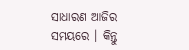ସାଧାରଣ ଆଜିର ସମୟରେ । କିନ୍ତୁ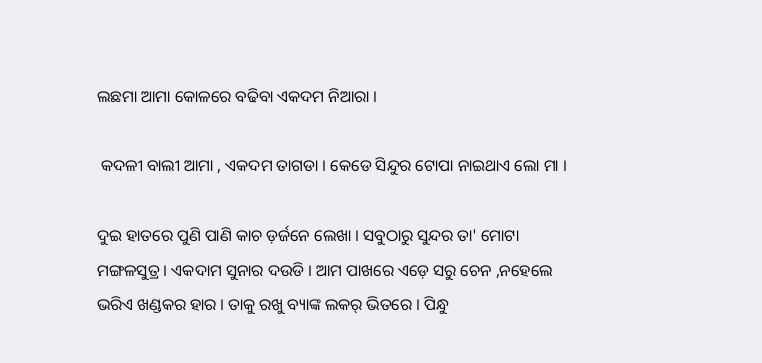ଲଛମା ଆମା କୋଳରେ ବଢିବା ଏକଦମ ନିଆରା ।

 କଦଳୀ ବାଲୀ ଆମା , ଏକଦମ ତାଗଡା । କେଡେ ସିନ୍ଦୁର ଟୋପା ନାଇଥାଏ ଲୋ ମା ।

ଦୁଇ ହାତରେ ପୁଣି ପାଣି କାଚ ଡ଼ର୍ଜନେ ଲେଖା । ସବୁଠାରୁ ସୁନ୍ଦର ତା' ମୋଟା ମଙ୍ଗଳସୁତ୍ର । ଏକଦାମ ସୁନାର ଦଉଡି । ଆମ ପାଖରେ ଏଡ଼େ ସରୁ ଚେନ ,ନହେଲେ ଭରିଏ ଖଣ୍ଡକର ହାର । ତାକୁ ରଖୁ ବ୍ୟାଙ୍କ ଲକର୍ ଭିତରେ । ପିନ୍ଧୁ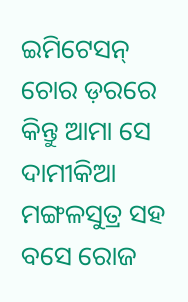ଇମିଟେସନ୍ ଚୋର ଡ଼ରରେ କିନ୍ତୁ ଆମା ସେ ଦାମୀକିଆ ମଙ୍ଗଳସୁତ୍ର ସହ ବସେ ରୋଜ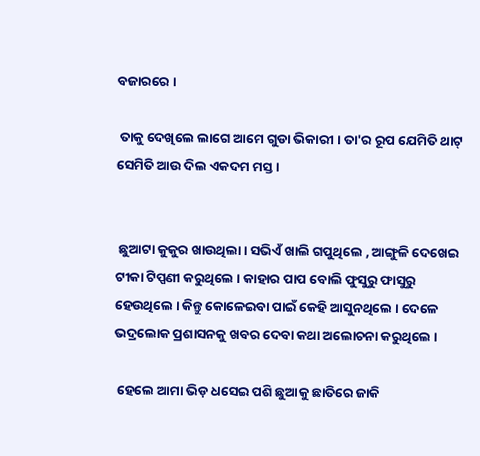ବଜାରରେ ।

 ତାକୁ ଦେଖିଲେ ଲାଗେ ଆମେ ଗୁଡା ଭିକାରୀ । ତା'ର ରୂପ ଯେମିତି ଥାଟ୍ ସେମିତି ଆଉ ଦିଲ ଏକଦମ ମସ୍ତ ।


 ଛୁଆଟା କୁକୁର ଖାଉଥିଲା । ସଭିଏଁ ଖାଲି ଗପୁଥିଲେ , ଆଙ୍ଗୁଳି ଦେଖେଇ ଟୀକା ଟିପ୍ପଣୀ କରୁଥିଲେ । କାହାର ପାପ ବୋଲି ଫୁସୁରୁ ଫାସୁରୁ ହେଉଥିଲେ । କିନ୍ତୁ କୋଳେଇବା ପାଇଁ କେହି ଆସୁନଥିଲେ । ଦେଳେ ଭଦ୍ରଲୋକ ପ୍ରଶାସନକୁ ଖବର ଦେବା କଥା ଅଲୋଚନା କରୁଥିଲେ ।

 ହେଲେ ଆମା ଭିଡ଼ ଧସେଇ ପଶି ଛୁଆକୁ ଛାତିରେ ଜାକି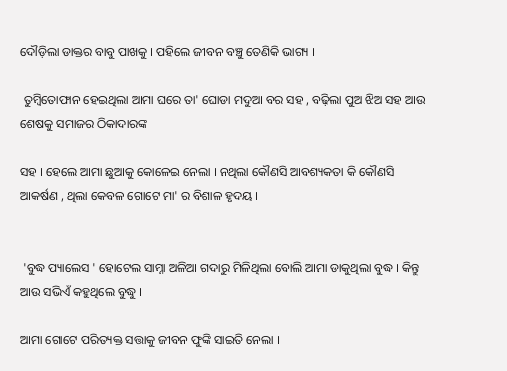ଦୌଡ଼ିଲା ଡାକ୍ତର ବାବୁ ପାଖକୁ । ପହିଲେ ଜୀବନ ବଞ୍ଚୁ ତେଣିକି ଭାଗ୍ୟ ।

 ତୁମ୍ବିତୋଫାନ ହେଇଥିଲା ଆମା ଘରେ ତା' ଘୋଡା ମଦୁଆ ବର ସହ , ବଢ଼ିଲା ପୁଅ ଝିଅ ସହ ଆଉ ଶେଷକୁ ସମାଜର ଠିକାଦାରଙ୍କ

ସହ । ହେଲେ ଆମା ଛୁଆକୁ କୋଳେଇ ନେଲା । ନଥିଲା କୌଣସି ଆବଶ୍ୟକତା କି କୌଣସି ଆକର୍ଷଣ , ଥିଲା କେବଳ ଗୋଟେ ମା' ର ବିଶାଳ ହୃଦୟ ।


 'ବୁଦ୍ଧ ପ୍ୟାଲେସ ' ହୋଟେଲ ସାମ୍ନା ଅଳିଆ ଗଦାରୁ ମିଳିଥିଲା ବୋଲି ଆମା ଡାକୁଥିଲା ବୁଦ୍ଧ । କିନ୍ତୁ ଆଉ ସଭିଏଁ କହୁଥିଲେ ବୁଦ୍ଧୁ ।

ଆମା ଗୋଟେ ପରିତ୍ୟକ୍ତ ସତ୍ତାକୁ ଜୀବନ ଫୁଙ୍କି ସାଇତି ନେଲା ।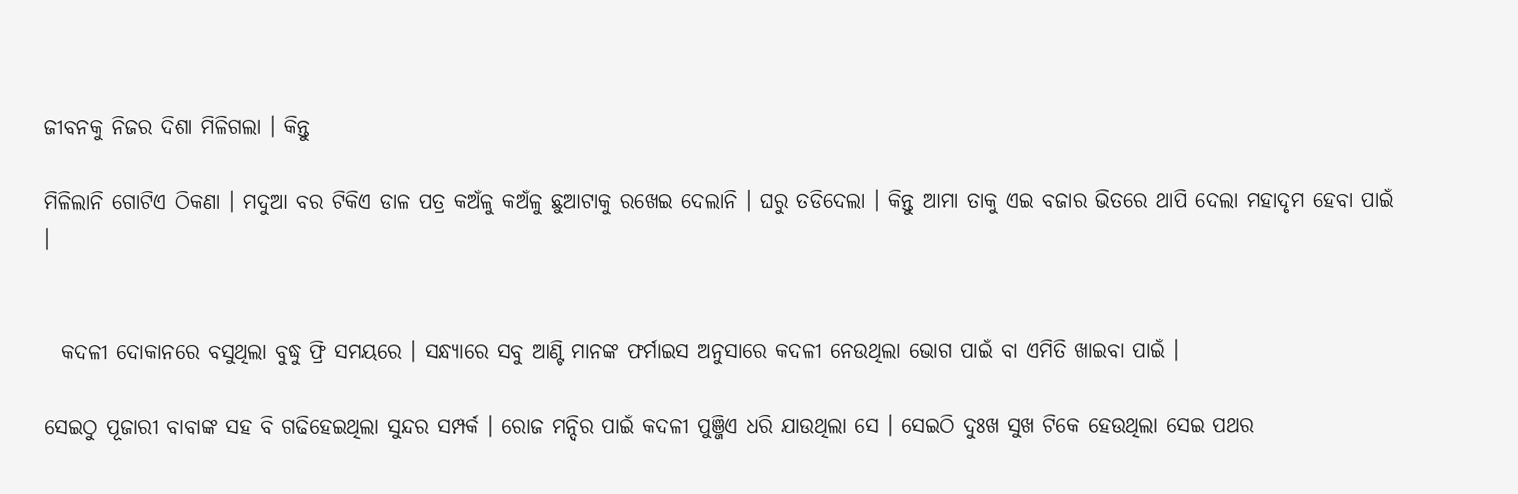ଜୀବନକୁ ନିଜର ଦିଶା ମିଳିଗଲା । କିନ୍ତୁ

ମିଳିଲାନି ଗୋଟିଏ ଠିକଣା । ମଦୁଆ ବର ଟିକିଏ ଡାଳ ପତ୍ର କଅଁଳୁ କଅଁଳୁ ଛୁଆଟାକୁ ରଖେଇ ଦେଲାନି । ଘରୁ ତଡିଦେଲା । କିନ୍ତୁ ଆମା ତାକୁ ଏଇ ବଜାର ଭିତରେ ଥାପି ଦେଲା ମହାଦୃମ ହେବା ପାଇଁ ।


  କଦଳୀ ଦୋକାନରେ ବସୁଥିଲା ବୁଦ୍ଧୁ ଫ୍ରି ସମୟରେ । ସନ୍ଧ୍ୟାରେ ସବୁ ଆଣ୍ଟି ମାନଙ୍କ ଫର୍ମାଇସ ଅନୁସାରେ କଦଳୀ ନେଉଥିଲା ଭୋଗ ପାଇଁ ବା ଏମିତି ଖାଇବା ପାଇଁ ।

ସେଇଠୁ ପୂଜାରୀ ବାବାଙ୍କ ସହ ବି ଗଢିହେଇଥିଲା ସୁନ୍ଦର ସମ୍ପର୍କ । ରୋଜ ମନ୍ଦିର ପାଇଁ କଦଳୀ ପୁଞ୍ଜିଏ ଧରି ଯାଉଥିଲା ସେ । ସେଇଠି ଦୁଃଖ ସୁଖ ଟିକେ ହେଉଥିଲା ସେଇ ପଥର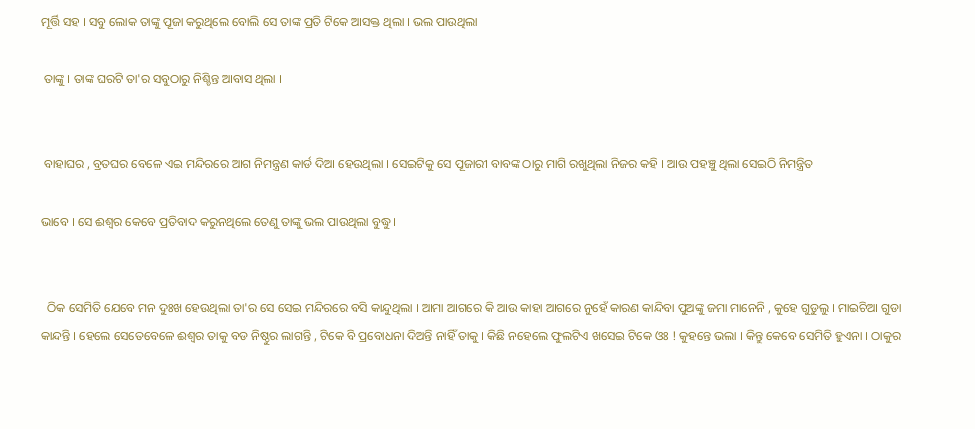ମୂର୍ତ୍ତି ସହ । ସବୁ ଲୋକ ତାଙ୍କୁ ପୂଜା କରୁଥିଲେ ବୋଲି ସେ ତାଙ୍କ ପ୍ରତି ଟିକେ ଆସକ୍ତ ଥିଲା । ଭଲ ପାଉଥିଲା

 ତାଙ୍କୁ । ତାଙ୍କ ଘରଟି ତା'ର ସବୁଠାରୁ ନିଶ୍ଚିନ୍ତ ଆବାସ ଥିଲା ।


 ବାହାଘର , ବ୍ରତଘର ବେଳେ ଏଇ ମନ୍ଦିରରେ ଆଗ ନିମନ୍ତ୍ରଣ କାର୍ଡ ଦିଆ ହେଉଥିଲା । ସେଇଟିକୁ ସେ ପୂଜାରୀ ବାବଙ୍କ ଠାରୁ ମାଗି ରଖୁଥିଲା ନିଜର କହି । ଆଉ ପହଞ୍ଚୁ ଥିଲା ସେଇଠି ନିମନ୍ତ୍ରିତ

ଭାବେ । ସେ ଈଶ୍ବର କେବେ ପ୍ରତିବାଦ କରୁନଥିଲେ ତେଣୁ ତାଙ୍କୁ ଭଲ ପାଉଥିଲା ବୁଦ୍ଧୁ ।


  ଠିକ ସେମିତି ଯେବେ ମନ ଦୁଃଖ ହେଉଥିଲା ତା'ର ସେ ସେଇ ମନ୍ଦିରରେ ବସି କାନ୍ଦୁଥିଲା । ଆମା ଆଗରେ କି ଆଉ କାହା ଆଗରେ ନୁହେଁ କାରଣ କାନ୍ଦିବା ପୁଅଙ୍କୁ ଜମା ମାନେନି , କୁହେ ଗୁଡୁଲୁ । ମାଇଚିଆ ଗୁଡା କାନ୍ଦନ୍ତି । ହେଲେ ସେତେବେଳେ ଈଶ୍ବର ତାକୁ ବଡ ନିଷ୍ଠୁର ଲାଗନ୍ତି , ଟିକେ ବି ପ୍ରବୋଧନା ଦିଅନ୍ତି ନାହିଁ ତାକୁ । କିଛି ନହେଲେ ଫୁଲଟିଏ ଖସେଇ ଟିକେ ଓଃ ! କୁହନ୍ତେ ଭଲା । କିନ୍ତୁ କେବେ ସେମିତି ହୁଏନା । ଠାକୁର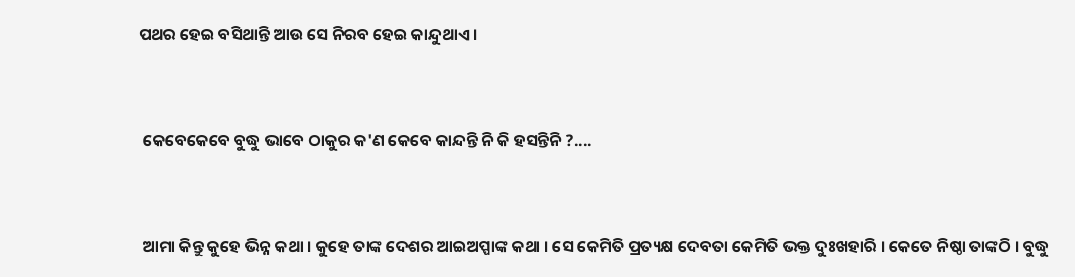ପଥର ହେଇ ବସିଥାନ୍ତି ଆଉ ସେ ନିରବ ହେଇ କାନ୍ଦୁଥାଏ ।


 କେବେକେବେ ବୁଦ୍ଧୁ ଭାବେ ଠାକୁର କ'ଣ କେବେ କାନ୍ଦନ୍ତି ନି କି ହସନ୍ତିନି ?....


 ଆମା କିନ୍ତୁ କୁହେ ଭିନ୍ନ କଥା । କୁହେ ତାଙ୍କ ଦେଶର ଆଇଅପ୍ପାଙ୍କ କଥା । ସେ କେମିତି ପ୍ରତ୍ୟକ୍ଷ ଦେବତା କେମିତି ଭକ୍ତ ଦୁଃଖହାରି । କେତେ ନିଷ୍ଠା ତାଙ୍କଠି । ବୁଦ୍ଧୁ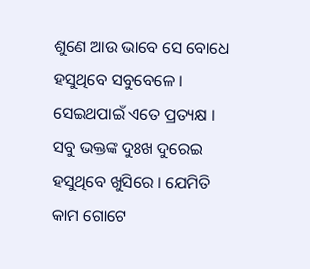ଶୁଣେ ଆଉ ଭାବେ ସେ ବୋଧେ ହସୁଥିବେ ସବୁବେଳେ । ସେଇଥପାଇଁ ଏତେ ପ୍ରତ୍ୟକ୍ଷ । ସବୁ ଭକ୍ତଙ୍କ ଦୁଃଖ ଦୁରେଇ ହସୁଥିବେ ଖୁସିରେ । ଯେମିତି କାମ ଗୋଟେ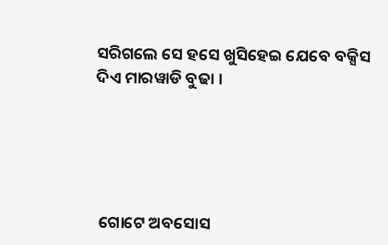ସରିଗଲେ ସେ ହସେ ଖୁସିହେଇ ଯେବେ ବକ୍ସିସ ଦିଏ ମାରୱାଡି ବୁଢା ।





 ଗୋଟେ ଅବସୋସ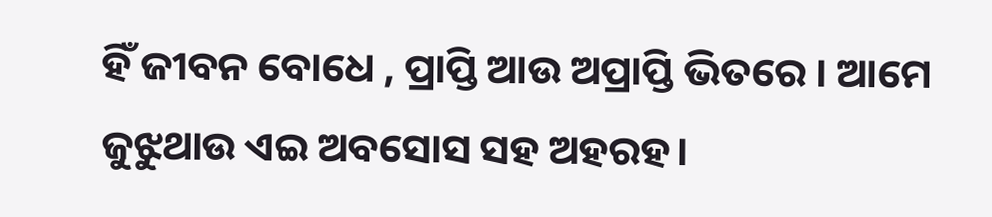ହିଁ ଜୀବନ ବୋଧେ , ପ୍ରାପ୍ତି ଆଉ ଅପ୍ରାପ୍ତି ଭିତରେ । ଆମେ ଜୁଝୁଥାଉ ଏଇ ଅବସୋସ ସହ ଅହରହ।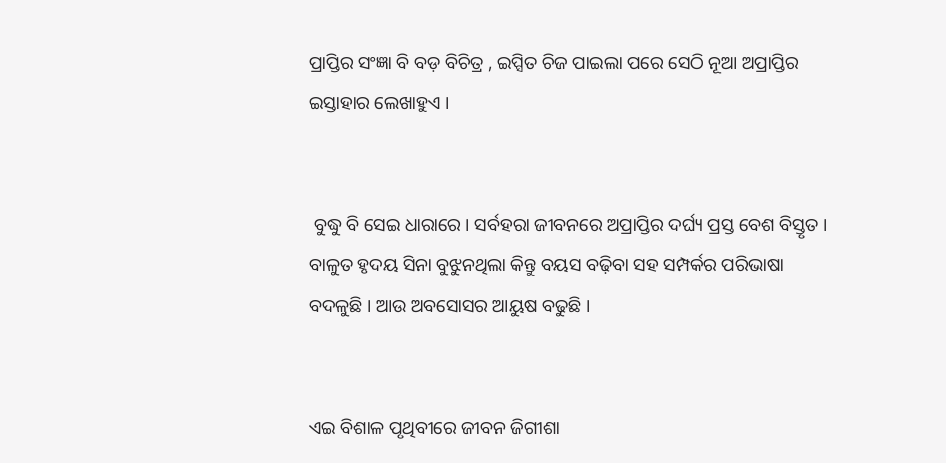ପ୍ରାପ୍ତିର ସଂଜ୍ଞା ବି ବଡ଼ ବିଚିତ୍ର , ଇପ୍ସିତ ଚିଜ ପାଇଲା ପରେ ସେଠି ନୂଆ ଅପ୍ରାପ୍ତିର ଇସ୍ତାହାର ଲେଖାହୁଏ ।


 ବୁଦ୍ଧୁ ବି ସେଇ ଧାରାରେ । ସର୍ବହରା ଜୀବନରେ ଅପ୍ରାପ୍ତିର ଦର୍ଘ୍ୟ ପ୍ରସ୍ତ ବେଶ ବିସ୍ତୃତ । ବାଳୁତ ହୃଦୟ ସିନା ବୁଝୁନଥିଲା କିନ୍ତୁ ବୟସ ବଢ଼ିବା ସହ ସମ୍ପର୍କର ପରିଭାଷା ବଦଳୁଛି । ଆଉ ଅବସୋସର ଆୟୁଷ ବଢୁଛି ।


ଏଇ ବିଶାଳ ପୃଥିବୀରେ ଜୀବନ ଜିଗୀଶା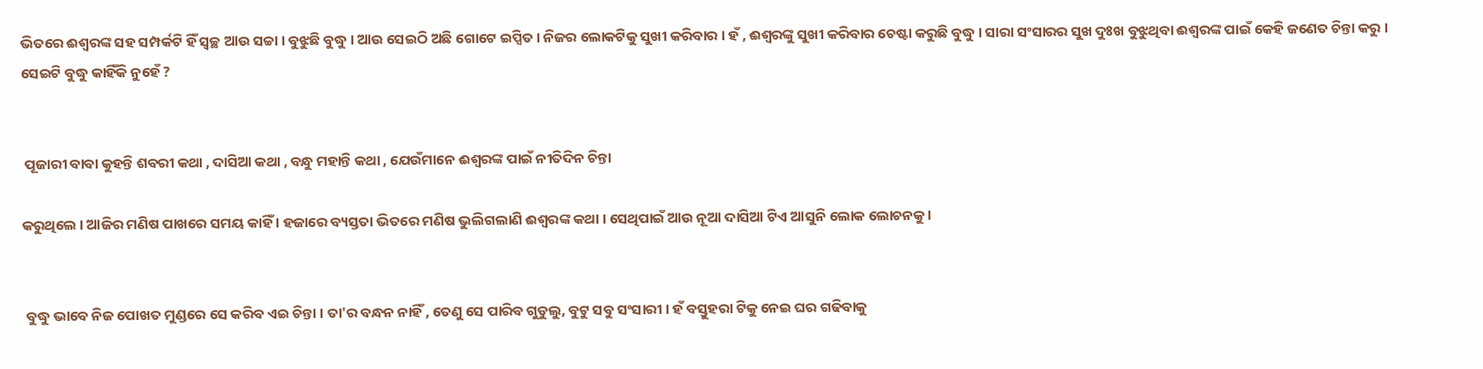ଭିତରେ ଈଶ୍ବରଙ୍କ ସହ ସମ୍ପର୍କଟି ହିଁ ସ୍ଵଚ୍ଛ ଆଉ ସଚ୍ଚା । ବୁଝୁଛି ବୁଦ୍ଧୁ । ଆଉ ସେଇଠି ଅଛି ଗୋଟେ ଇପ୍ସିତ । ନିଜର ଲୋକଟିକୁ ସୁଖୀ କରିବାର । ହଁ , ଈଶ୍ବରଙ୍କୁ ସୁଖୀ କରିବାର ଚେଷ୍ଟା କରୁଛି ବୁଦ୍ଧୁ । ସାରା ସଂସାରର ସୁଖ ଦୁଃଖ ବୁଝୁଥିବା ଈଶ୍ବରଙ୍କ ପାଇଁ କେହି ଜଣେତ ଚିନ୍ତା କରୁ । ସେଇଟି ବୁଦ୍ଧୁ କାହିଁକି ନୁହେଁ ?


 ପୂଜାରୀ ବାବା କୁହନ୍ତି ଶବରୀ କଥା , ଦାସିଆ କଥା , ବନ୍ଧୁ ମହାନ୍ତି କଥା , ଯେଉଁମାନେ ଈଶ୍ବରଙ୍କ ପାଇଁ ନୀତିଦିନ ଚିନ୍ତା

କରୁଥିଲେ । ଆଜିର ମଣିଷ ପାଖରେ ସମୟ କାହିଁ । ହଜାରେ ବ୍ୟସ୍ତତା ଭିତରେ ମଣିଷ ଭୁଲିଗଲାଣି ଈଶ୍ବରଙ୍କ କଥା । ସେଥିପାଇଁ ଆଉ ନୂଆ ଦାସିଆ ଟିଏ ଆସୁନି ଲୋକ ଲୋଚନକୁ ।


 ବୁଦ୍ଧୁ ଭାବେ ନିଜ ପୋଖତ ମୁଣ୍ଡରେ ସେ କରିବ ଏଇ ଚିନ୍ତା । ତା'ର ବନ୍ଧନ ନାହିଁ , ତେଣୁ ସେ ପାରିବ ଗୁଡୁଲୁ, ବୁଟୁ ସବୁ ସଂସାରୀ । ହଁ ବସ୍ତୁହରା ଟିକୁ ନେଇ ଘର ଗଢିବାକୁ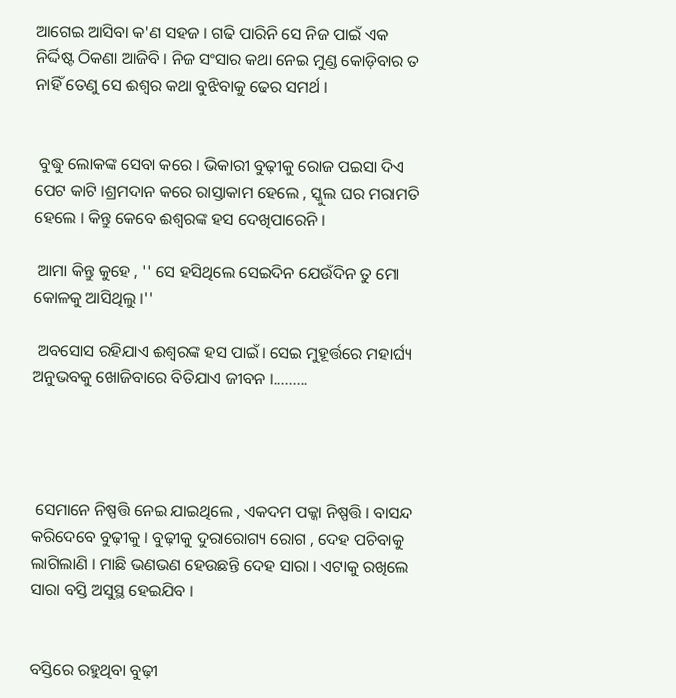ଆଗେଇ ଆସିବା କ'ଣ ସହଜ । ଗଢି ପାରିନି ସେ ନିଜ ପାଇଁ ଏକ ନିର୍ଦ୍ଦିଷ୍ଟ ଠିକଣା ଆଜିବି । ନିଜ ସଂସାର କଥା ନେଇ ମୁଣ୍ଡ କୋଡ଼ିବାର ତ ନାହିଁ ତେଣୁ ସେ ଈଶ୍ଵର କଥା ବୁଝିବାକୁ ଢେର ସମର୍ଥ ।


 ବୁଦ୍ଧୁ ଲୋକଙ୍କ ସେବା କରେ । ଭିକାରୀ ବୁଢ଼ୀକୁ ରୋଜ ପଇସା ଦିଏ ପେଟ କାଟି ।ଶ୍ରମଦାନ କରେ ରାସ୍ତାକାମ ହେଲେ , ସ୍କୁଲ ଘର ମରାମତି ହେଲେ । କିନ୍ତୁ କେବେ ଈଶ୍ବରଙ୍କ ହସ ଦେଖିପାରେନି ।

 ଆମା କିନ୍ତୁ କୁହେ , '' ସେ ହସିଥିଲେ ସେଇଦିନ ଯେଉଁଦିନ ତୁ ମୋ କୋଳକୁ ଆସିଥିଲୁ ।''

 ଅବସୋସ ରହିଯାଏ ଈଶ୍ବରଙ୍କ ହସ ପାଇଁ। ସେଇ ମୁହୂର୍ତ୍ତରେ ମହାର୍ଘ୍ୟ ଅନୁଭବକୁ ଖୋଜିବାରେ ବିତିଯାଏ ଜୀବନ ।.........




 ସେମାନେ ନିଷ୍ପତ୍ତି ନେଇ ଯାଇଥିଲେ , ଏକଦମ ପକ୍କା ନିଷ୍ପତ୍ତି । ବାସନ୍ଦ କରିଦେବେ ବୁଢ଼ୀକୁ । ବୁଢ଼ୀକୁ ଦୁରାରୋଗ୍ୟ ରୋଗ , ଦେହ ପଚିବାକୁ ଲାଗିଲାଣି । ମାଛି ଭଣଭଣ ହେଉଛନ୍ତି ଦେହ ସାରା । ଏଟାକୁ ରଖିଲେ ସାରା ବସ୍ତି ଅସୁସ୍ଥ ହେଇଯିବ ।


ବସ୍ତିରେ ରହୁଥିବା ବୁଢ଼ୀ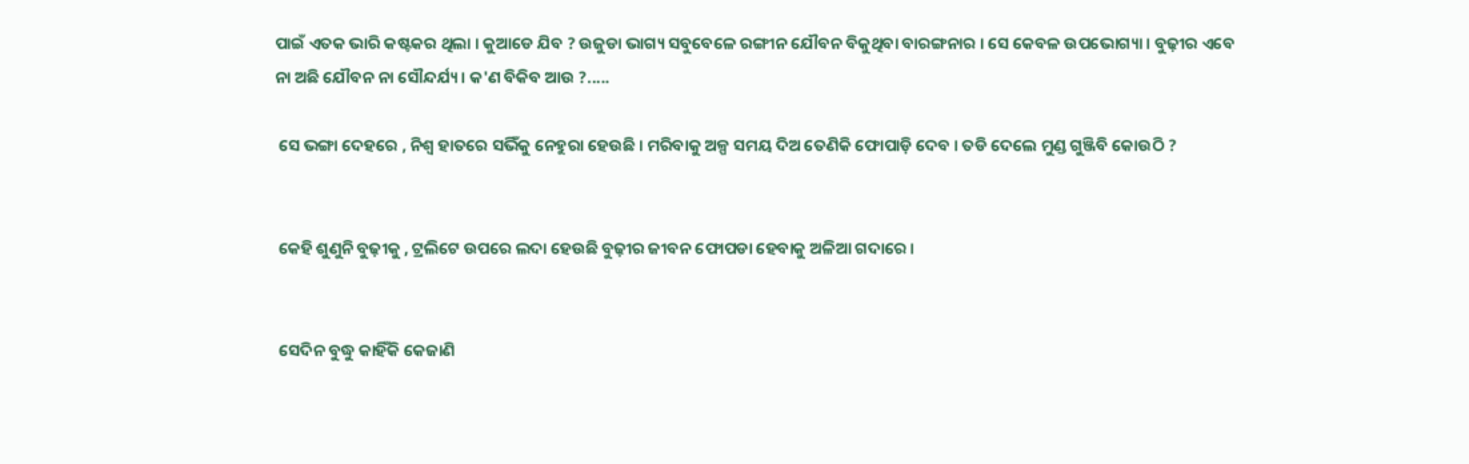ପାଇଁ ଏତକ ଭାରି କଷ୍ଟକର ଥିଲା । କୁଆଡେ ଯିବ ? ଉଜୁଡା ଭାଗ୍ୟ ସବୁବେଳେ ରଙ୍ଗୀନ ଯୌବନ ବିକୁଥିବା ବାରଙ୍ଗନାର । ସେ କେବଳ ଉପଭୋଗ୍ୟା । ବୁଢ଼ୀର ଏବେ ନା ଅଛି ଯୌବନ ନା ସୌନ୍ଦର୍ଯ୍ୟ । କ'ଣ ବିକିବ ଆଉ ?.....

 ସେ ଭଙ୍ଗା ଦେହରେ , ନିଶ୍ୱ ହାତରେ ସଭିଁକୁ ନେହୁରା ହେଉଛି । ମରିବାକୁ ଅଳ୍ପ ସମୟ ଦିଅ ତେଣିକି ଫୋପାଡ଼ି ଦେବ । ତଡି ଦେଲେ ମୁଣ୍ଡ ଗୁଞ୍ଜିବି କୋଉଠି ?


 କେହି ଶୁଣୁନି ବୁଢ଼ୀକୁ , ଟ୍ରଲିଟେ ଉପରେ ଲଦା ହେଉଛି ବୁଢ଼ୀର ଜୀବନ ଫୋପଡା ହେବାକୁ ଅଳିଆ ଗଦାରେ ।


 ସେଦିନ ବୁଦ୍ଧୁ କାହିଁକି କେଜାଣି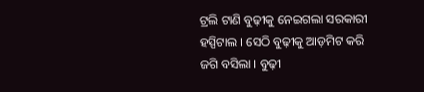ଟ୍ରଲି ଟାଣି ବୁଢ଼ୀକୁ ନେଇଗଲା ସରକାରୀ ହସ୍ପିଟାଲ । ସେଠି ବୁଢ଼ୀକୁ ଆଡ଼ମିଟ କରି ଜଗି ବସିଲା । ବୁଢ଼ୀ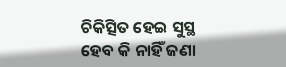ଚିକିତ୍ସିତ ହେଇ ସୁସ୍ଥ ହେବ କି ନାହିଁ ଜଣା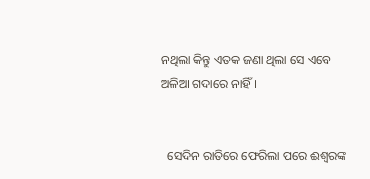ନଥିଲା କିନ୍ତୁ ଏତକ ଜଣା ଥିଲା ସେ ଏବେ ଅଳିଆ ଗଦାରେ ନାହିଁ ।


  ସେଦିନ ରାତିରେ ଫେରିଲା ପରେ ଈଶ୍ବରଙ୍କ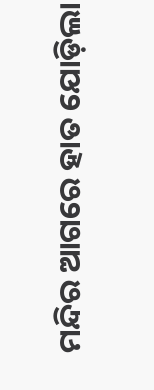ମନ୍ଦିର ଆଗରେ ହାତ ଯୋଡ଼ିଲା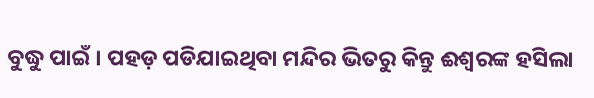ବୁଦ୍ଧୁ ପାଇଁ । ପହଡ଼ ପଡିଯାଇଥିବା ମନ୍ଦିର ଭିତରୁ କିନ୍ତୁ ଈଶ୍ଵରଙ୍କ ହସିଲା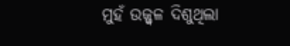ମୁହଁ ଉଜ୍ଜ୍ବଳ ଦିଶୁଥିଲା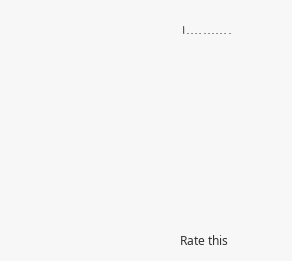।...........















Rate this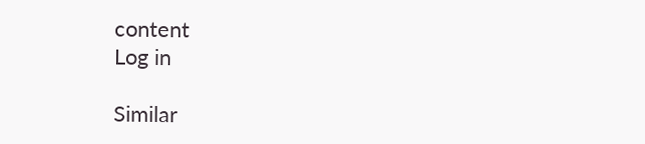content
Log in

Similar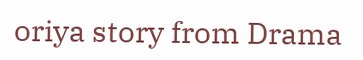oriya story from Drama